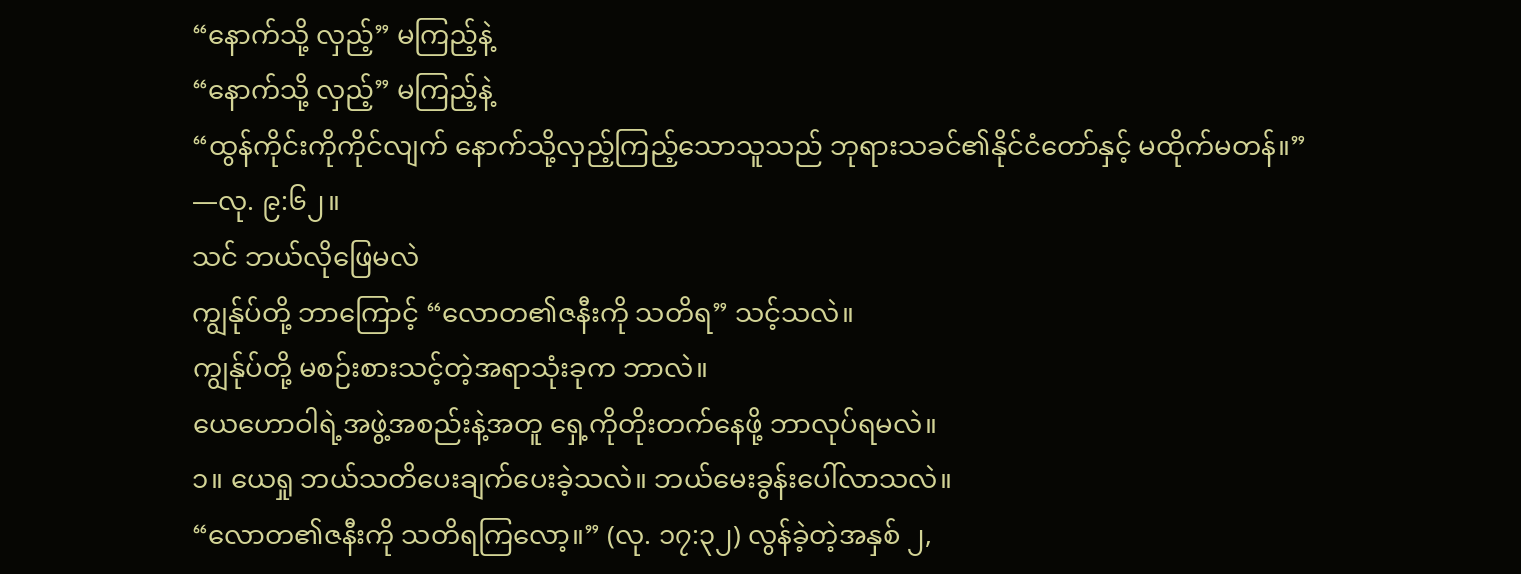“နောက်သို့ လှည့်” မကြည့်နဲ့
“နောက်သို့ လှည့်” မကြည့်နဲ့
“ထွန်ကိုင်းကိုကိုင်လျက် နောက်သို့လှည့်ကြည့်သောသူသည် ဘုရားသခင်၏နိုင်ငံတော်နှင့် မထိုက်မတန်။” —လု. ၉:၆၂။
သင် ဘယ်လိုဖြေမလဲ
ကျွန်ုပ်တို့ ဘာကြောင့် “လောတ၏ဇနီးကို သတိရ” သင့်သလဲ။
ကျွန်ုပ်တို့ မစဉ်းစားသင့်တဲ့အရာသုံးခုက ဘာလဲ။
ယေဟောဝါရဲ့အဖွဲ့အစည်းနဲ့အတူ ရှေ့ကိုတိုးတက်နေဖို့ ဘာလုပ်ရမလဲ။
၁။ ယေရှု ဘယ်သတိပေးချက်ပေးခဲ့သလဲ။ ဘယ်မေးခွန်းပေါ်လာသလဲ။
“လောတ၏ဇနီးကို သတိရကြလော့။” (လု. ၁၇:၃၂) လွန်ခဲ့တဲ့အနှစ် ၂,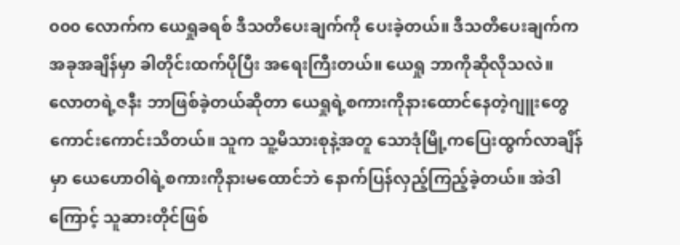၀၀၀ လောက်က ယေရှုခရစ် ဒီသတိပေးချက်ကို ပေးခဲ့တယ်။ ဒီသတိပေးချက်က အခုအချိန်မှာ ခါတိုင်းထက်ပိုပြီး အရေးကြီးတယ်။ ယေရှု ဘာကိုဆိုလိုသလဲ။ လောတရဲ့ဇနီး ဘာဖြစ်ခဲ့တယ်ဆိုတာ ယေရှုရဲ့စကားကိုနားထောင်နေတဲ့ဂျူးတွေ ကောင်းကောင်းသိတယ်။ သူက သူ့မိသားစုနဲ့အတူ သောဒုံမြို့ကပြေးထွက်လာချိန်မှာ ယေဟောဝါရဲ့စကားကိုနားမထောင်ဘဲ နောက်ပြန်လှည့်ကြည့်ခဲ့တယ်။ အဲဒါကြောင့် သူဆားတိုင်ဖြစ်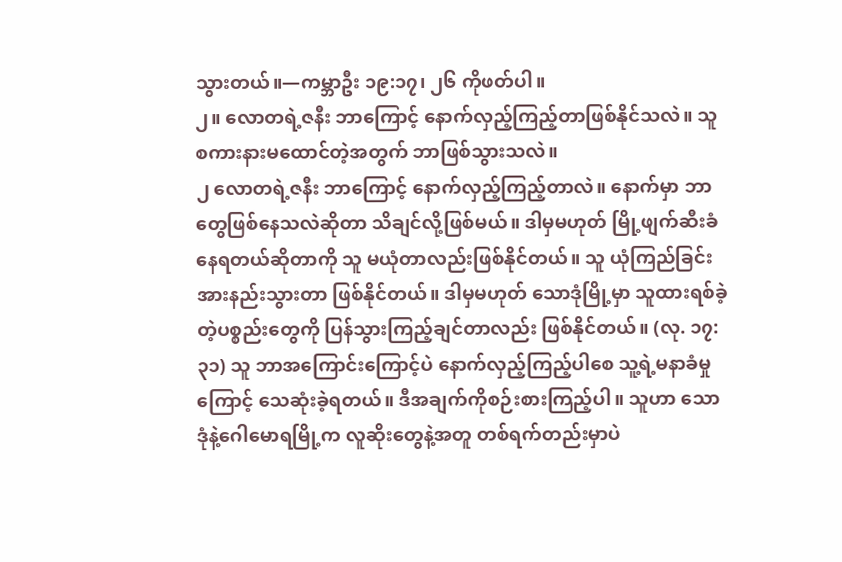သွားတယ်။—ကမ္ဘာဦး ၁၉:၁၇၊ ၂၆ ကိုဖတ်ပါ။
၂။ လောတရဲ့ဇနီး ဘာကြောင့် နောက်လှည့်ကြည့်တာဖြစ်နိုင်သလဲ။ သူစကားနားမထောင်တဲ့အတွက် ဘာဖြစ်သွားသလဲ။
၂ လောတရဲ့ဇနီး ဘာကြောင့် နောက်လှည့်ကြည့်တာလဲ။ နောက်မှာ ဘာတွေဖြစ်နေသလဲဆိုတာ သိချင်လို့ဖြစ်မယ်။ ဒါမှမဟုတ် မြို့ဖျက်ဆီးခံနေရတယ်ဆိုတာကို သူ မယုံတာလည်းဖြစ်နိုင်တယ်။ သူ ယုံကြည်ခြင်းအားနည်းသွားတာ ဖြစ်နိုင်တယ်။ ဒါမှမဟုတ် သောဒုံမြို့မှာ သူထားရစ်ခဲ့တဲ့ပစ္စည်းတွေကို ပြန်သွားကြည့်ချင်တာလည်း ဖြစ်နိုင်တယ်။ (လု. ၁၇:၃၁) သူ ဘာအကြောင်းကြောင့်ပဲ နောက်လှည့်ကြည့်ပါစေ သူ့ရဲ့မနာခံမှုကြောင့် သေဆုံးခဲ့ရတယ်။ ဒီအချက်ကိုစဉ်းစားကြည့်ပါ။ သူဟာ သောဒုံနဲ့ဂေါမောရမြို့က လူဆိုးတွေနဲ့အတူ တစ်ရက်တည်းမှာပဲ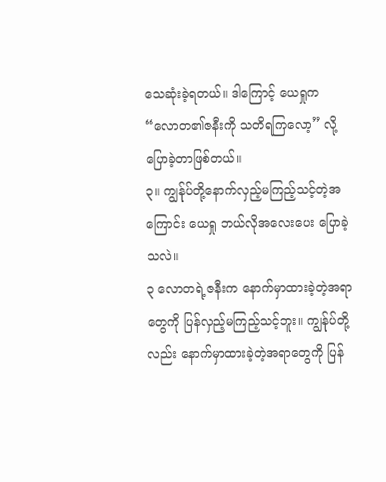သေဆုံးခဲ့ရတယ်။ ဒါကြောင့် ယေရှုက “လောတ၏ဇနီးကို သတိရကြလော့” လို့ပြောခဲ့တာဖြစ်တယ်။
၃။ ကျွန်ုပ်တို့နောက်လှည့်မကြည့်သင့်တဲ့အကြောင်း ယေရှု ဘယ်လိုအလေးပေး ပြောခဲ့သလဲ။
၃ လောတရဲ့ဇနီးက နောက်မှာထားခဲ့တဲ့အရာတွေကို ပြန်လှည့်မကြည့်သင့်ဘူး။ ကျွန်ုပ်တို့လည်း နောက်မှာထားခဲ့တဲ့အရာတွေကို ပြန်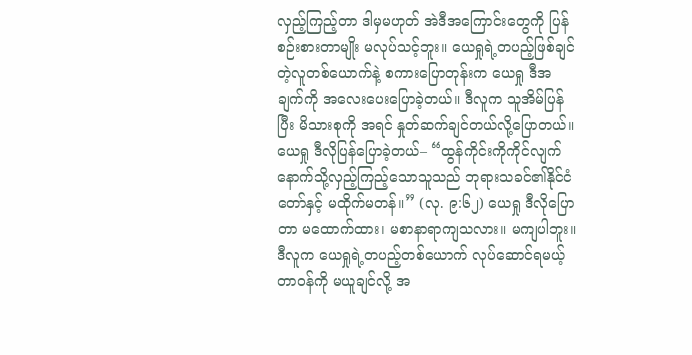လှည့်ကြည့်တာ ဒါမှမဟုတ် အဲဒီအကြောင်းတွေကို ပြန်စဉ်းစားတာမျိုး မလုပ်သင့်ဘူး။ ယေရှုရဲ့တပည့်ဖြစ်ချင်တဲ့လူတစ်ယောက်နဲ့ စကားပြောတုန်းက ယေရှု ဒီအချက်ကို အလေးပေးပြောခဲ့တယ်။ ဒီလူက သူအိမ်ပြန်ပြီး မိသားစုကို အရင် နှုတ်ဆက်ချင်တယ်လို့ပြောတယ်။ ယေရှု ဒီလိုပြန်ပြောခဲ့တယ်– “ထွန်ကိုင်းကိုကိုင်လျက် နောက်သို့လှည့်ကြည့်သောသူသည် ဘုရားသခင်၏နိုင်ငံတော်နှင့် မထိုက်မတန်။” (လု. ၉:၆၂) ယေရှု ဒီလိုပြောတာ မထောက်ထား၊ မစာနာရာကျသလား။ မကျပါဘူး။ ဒီလူက ယေရှုရဲ့တပည့်တစ်ယောက် လုပ်ဆောင်ရမယ့်တာဝန်ကို မယူချင်လို့ အ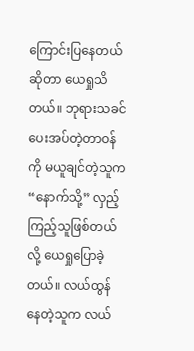ကြောင်းပြနေတယ်ဆိုတာ ယေရှုသိတယ်။ ဘုရားသခင်ပေးအပ်တဲ့တာဝန်ကို မယူချင်တဲ့သူက “နောက်သို့” လှည့်ကြည့်သူဖြစ်တယ်လို့ ယေရှုပြောခဲ့တယ်။ လယ်ထွန်နေတဲ့သူက လယ်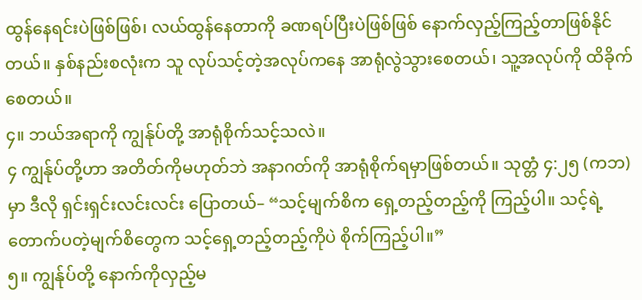ထွန်နေရင်းပဲဖြစ်ဖြစ်၊ လယ်ထွန်နေတာကို ခဏရပ်ပြီးပဲဖြစ်ဖြစ် နောက်လှည့်ကြည့်တာဖြစ်နိုင်တယ်။ နှစ်နည်းစလုံးက သူ လုပ်သင့်တဲ့အလုပ်ကနေ အာရုံလွဲသွားစေတယ်၊ သူ့အလုပ်ကို ထိခိုက်စေတယ်။
၄။ ဘယ်အရာကို ကျွန်ုပ်တို့ အာရုံစိုက်သင့်သလဲ။
၄ ကျွန်ုပ်တို့ဟာ အတိတ်ကိုမဟုတ်ဘဲ အနာဂတ်ကို အာရုံစိုက်ရမှာဖြစ်တယ်။ သုတ္တံ ၄:၂၅ (ကဘ) မှာ ဒီလို ရှင်းရှင်းလင်းလင်း ပြောတယ်– “သင့်မျက်စိက ရှေ့တည့်တည့်ကို ကြည့်ပါ။ သင့်ရဲ့ တောက်ပတဲ့မျက်စိတွေက သင့်ရှေ့တည့်တည့်ကိုပဲ စိုက်ကြည့်ပါ။”
၅။ ကျွန်ုပ်တို့ နောက်ကိုလှည့်မ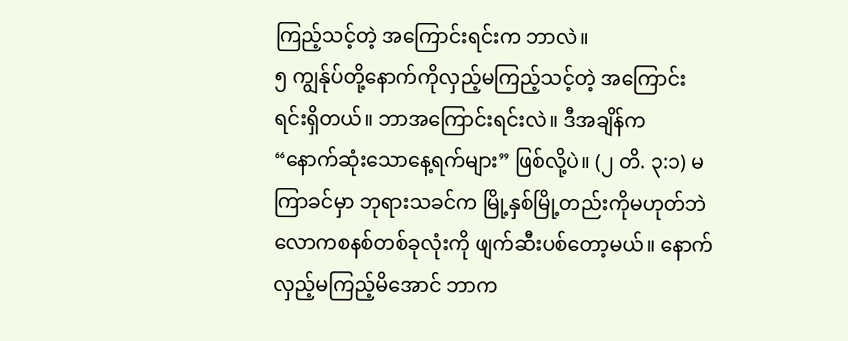ကြည့်သင့်တဲ့ အကြောင်းရင်းက ဘာလဲ။
၅ ကျွန်ုပ်တို့နောက်ကိုလှည့်မကြည့်သင့်တဲ့ အကြောင်းရင်းရှိတယ်။ ဘာအကြောင်းရင်းလဲ။ ဒီအချိန်က “နောက်ဆုံးသောနေ့ရက်များ” ဖြစ်လို့ပဲ။ (၂ တိ. ၃:၁) မကြာခင်မှာ ဘုရားသခင်က မြို့နှစ်မြို့တည်းကိုမဟုတ်ဘဲ လောကစနစ်တစ်ခုလုံးကို ဖျက်ဆီးပစ်တော့မယ်။ နောက်လှည့်မကြည့်မိအောင် ဘာက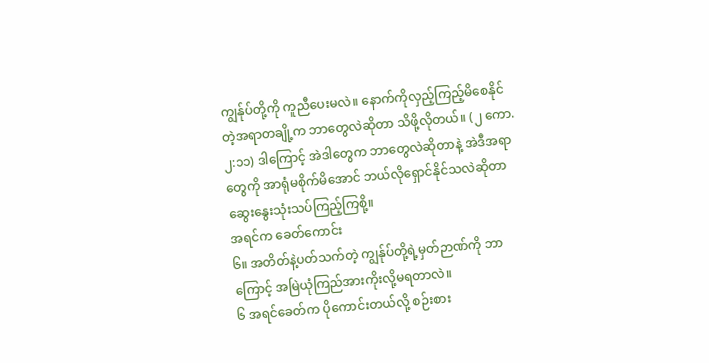ကျွန်ုပ်တို့ကို ကူညီပေးမလဲ။ နောက်ကိုလှည့်ကြည့်မိစေနိုင်တဲ့အရာတချို့က ဘာတွေလဲဆိုတာ သိဖို့လိုတယ်။ (၂ ကော. ၂:၁၁) ဒါကြောင့် အဲဒါတွေက ဘာတွေလဲဆိုတာနဲ့ အဲဒီအရာတွေကို အာရုံမစိုက်မိအောင် ဘယ်လိုရှောင်နိုင်သလဲဆိုတာ ဆွေးနွေးသုံးသပ်ကြည့်ကြစို့။
အရင်က ခေတ်ကောင်း
၆။ အတိတ်နဲ့ပတ်သက်တဲ့ ကျွန်ုပ်တို့ရဲ့မှတ်ဉာဏ်ကို ဘာကြောင့် အမြဲယုံကြည်အားကိုးလို့မရတာလဲ။
၆ အရင်ခေတ်က ပိုကောင်းတယ်လို့ စဉ်းစား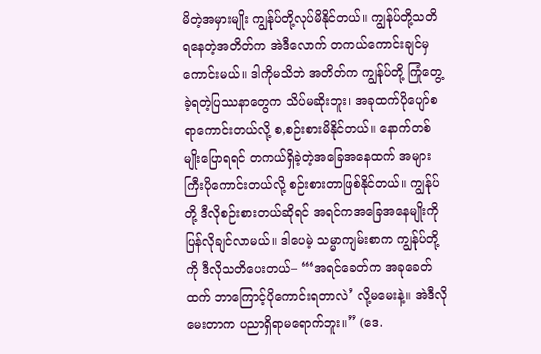မိတဲ့အမှားမျိုး ကျွန်ုပ်တို့လုပ်မိနိုင်တယ်။ ကျွန်ုပ်တို့သတိရနေတဲ့အတိတ်က အဲဒီလောက် တကယ်ကောင်းချင်မှကောင်းမယ်။ ဒါကိုမသိဘဲ အတိတ်က ကျွန်ုပ်တို့ ကြုံတွေ့ခဲ့ရတဲ့ပြဿနာတွေက သိပ်မဆိုးဘူး၊ အခုထက်ပိုပျော်စရာကောင်းတယ်လို့ စ,စဉ်းစားမိနိုင်တယ်။ နောက်တစ်မျိုးပြောရရင် တကယ်ရှိခဲ့တဲ့အခြေအနေထက် အများကြီးပိုကောင်းတယ်လို့ စဉ်းစားတာဖြစ်နိုင်တယ်။ ကျွန်ုပ်တို့ ဒီလိုစဉ်းစားတယ်ဆိုရင် အရင်ကအခြေအနေမျိုးကို ပြန်လိုချင်လာမယ်။ ဒါပေမဲ့ သမ္မာကျမ်းစာက ကျွန်ုပ်တို့ကို ဒီလိုသတိပေးတယ်– “‘အရင်ခေတ်က အခုခေတ်ထက် ဘာကြောင့်ပိုကောင်းရတာလဲ’ လို့မမေးနဲ့။ အဲဒီလိုမေးတာက ပညာရှိရာမရောက်ဘူး။” (ဒေ.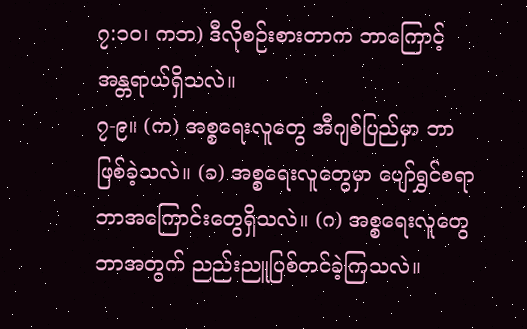၇:၁၀၊ ကဘ) ဒီလိုစဉ်းစားတာက ဘာကြောင့် အန္တရာယ်ရှိသလဲ။
၇-၉။ (က) အစ္စရေးလူတွေ အီဂျစ်ပြည်မှာ ဘာဖြစ်ခဲ့သလဲ။ (ခ) အစ္စရေးလူတွေမှာ ပျော်ရွှင်စရာ ဘာအကြောင်းတွေရှိသလဲ။ (ဂ) အစ္စရေးလူတွေ ဘာအတွက် ညည်းညူပြစ်တင်ခဲ့ကြသလဲ။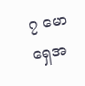၇ မောရှေအ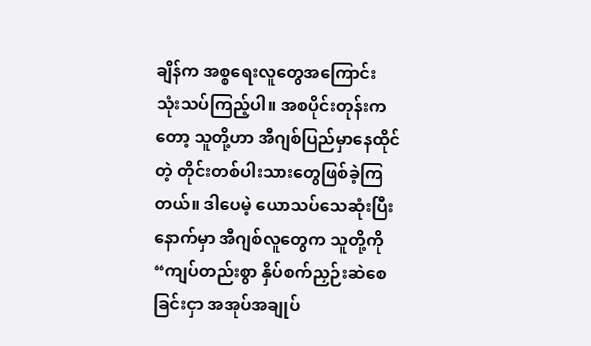ချိန်က အစ္စရေးလူတွေအကြောင်း သုံးသပ်ကြည့်ပါ။ အစပိုင်းတုန်းကတော့ သူတို့ဟာ အီဂျစ်ပြည်မှာနေထိုင်တဲ့ တိုင်းတစ်ပါးသားတွေဖြစ်ခဲ့ကြတယ်။ ဒါပေမဲ့ ယောသပ်သေဆုံးပြီးနောက်မှာ အီဂျစ်လူတွေက သူတို့ကို “ကျပ်တည်းစွာ နှိပ်စက်ညှဉ်းဆဲစေခြင်းငှာ အအုပ်အချုပ်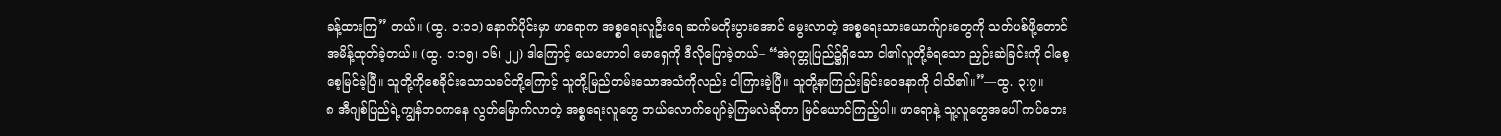ခန့်ထားကြ” တယ်။ (ထွ. ၁:၁၁) နောက်ပိုင်းမှာ ဖာရောက အစ္စရေးလူဦးရေ ဆက်မတိုးပွားအောင် မွေးလာတဲ့ အစ္စရေးသားယောက်ျားတွေကို သတ်ပစ်ဖို့တောင် အမိန့်ထုတ်ခဲ့တယ်။ (ထွ. ၁:၁၅၊ ၁၆၊ ၂၂) ဒါကြောင့် ယေဟောဝါ မောရှေကို ဒီလိုပြောခဲ့တယ်– “အဲဂုတ္တုပြည်၌ရှိသော ငါ၏လူတို့ခံရသော ညှဉ်းဆဲခြင်းကို ငါစေ့စေ့မြင်ခဲ့ပြီ။ သူတို့ကိုစေခိုင်းသောသခင်တို့ကြောင့် သူတို့မြည်တမ်းသောအသံကိုလည်း ငါကြားခဲ့ပြီ။ သူတို့နာကြည်းခြင်းဝေဒနာကို ငါသိ၏။”—ထွ. ၃:၇။
၈ အီဂျစ်ပြည်ရဲ့ကျွန်ဘဝကနေ လွတ်မြောက်လာတဲ့ အစ္စရေးလူတွေ ဘယ်လောက်ပျော်ခဲ့ကြမလဲဆိုတာ မြင်ယောင်ကြည့်ပါ။ ဖာရောနဲ့ သူ့လူတွေအပေါ် ကပ်ဘေး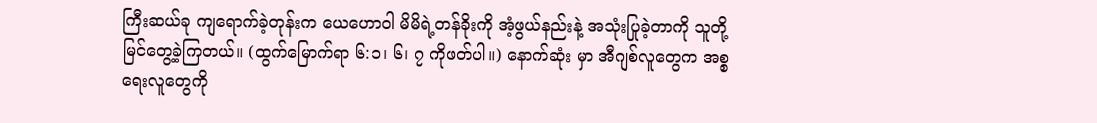ကြီးဆယ်ခု ကျရောက်ခဲ့တုန်းက ယေဟောဝါ မိမိရဲ့တန်ခိုးကို အံ့ဖွယ်နည်းနဲ့ အသုံးပြုခဲ့တာကို သူတို့မြင်တွေ့ခဲ့ကြတယ်။ (ထွက်မြောက်ရာ ၆:၁၊ ၆၊ ၇ ကိုဖတ်ပါ။) နောက်ဆုံး မှာ အီဂျစ်လူတွေက အစ္စရေးလူတွေကို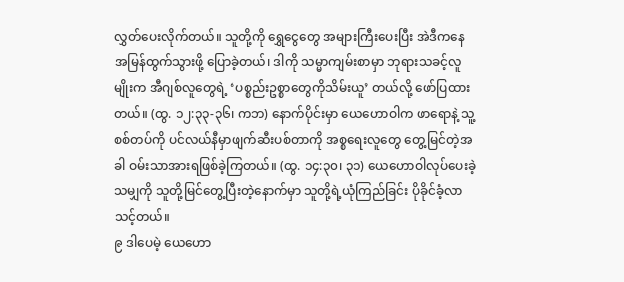လွှတ်ပေးလိုက်တယ်။ သူတို့ကို ရွှေငွေတွေ အများကြီးပေးပြီး အဲဒီကနေ အမြန်ထွက်သွားဖို့ ပြောခဲ့တယ်၊ ဒါကို သမ္မာကျမ်းစာမှာ ဘုရားသခင့်လူမျိုးက အီဂျစ်လူတွေရဲ့ ‘ပစ္စည်းဥစ္စာတွေကိုသိမ်းယူ’ တယ်လို့ ဖော်ပြထားတယ်။ (ထွ. ၁၂:၃၃-၃၆၊ ကဘ) နောက်ပိုင်းမှာ ယေဟောဝါက ဖာရောနဲ့ သူ့စစ်တပ်ကို ပင်လယ်နီမှာဖျက်ဆီးပစ်တာကို အစ္စရေးလူတွေ တွေ့မြင်တဲ့အခါ ဝမ်းသာအားရဖြစ်ခဲ့ကြတယ်။ (ထွ. ၁၄:၃၀၊ ၃၁) ယေဟောဝါလုပ်ပေးခဲ့သမျှကို သူတို့မြင်တွေ့ပြီးတဲ့နောက်မှာ သူတို့ရဲ့ယုံကြည်ခြင်း ပိုခိုင်ခံ့လာသင့်တယ်။
၉ ဒါပေမဲ့ ယေဟော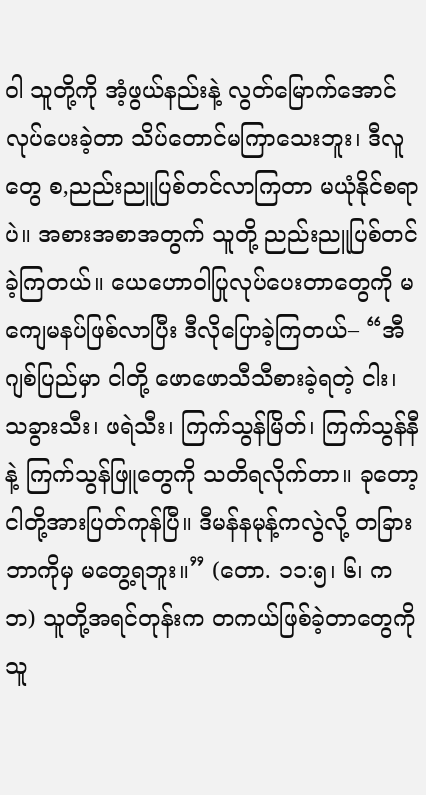ဝါ သူတို့ကို အံ့ဖွယ်နည်းနဲ့ လွတ်မြောက်အောင်လုပ်ပေးခဲ့တာ သိပ်တောင်မကြာသေးဘူး၊ ဒီလူတွေ စ,ညည်းညူပြစ်တင်လာကြတာ မယုံနိုင်စရာပဲ။ အစားအစာအတွက် သူတို့ ညည်းညူပြစ်တင်ခဲ့ကြတယ်။ ယေဟောဝါပြုလုပ်ပေးတာတွေကို မကျေမနပ်ဖြစ်လာပြီး ဒီလိုပြောခဲ့ကြတယ်– “အီဂျစ်ပြည်မှာ ငါတို့ ဖောဖောသီသီစားခဲ့ရတဲ့ ငါး၊ သခွားသီး၊ ဖရဲသီး၊ ကြက်သွန်မြိတ်၊ ကြက်သွန်နီနဲ့ ကြက်သွန်ဖြူတွေကို သတိရလိုက်တာ။ ခုတော့ ငါတို့အားပြတ်ကုန်ပြီ။ ဒီမန်နမုန့်ကလွဲလို့ တခြားဘာကိုမှ မတွေ့ရဘူး။” (တော. ၁၁:၅၊ ၆၊ ကဘ) သူတို့အရင်တုန်းက တကယ်ဖြစ်ခဲ့တာတွေကို သူ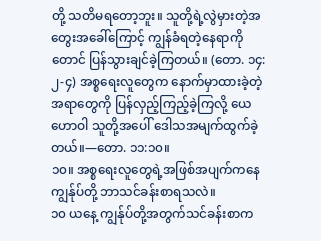တို့ သတိမရတော့ဘူး။ သူတို့ရဲ့လွဲမှားတဲ့အတွေးအခေါ်ကြောင့် ကျွန်ခံရတဲ့နေရာကိုတောင် ပြန်သွားချင်ခဲ့ကြတယ်။ (တော. ၁၄:၂-၄) အစ္စရေးလူတွေက နောက်မှာထားခဲ့တဲ့အရာတွေကို ပြန်လှည့်ကြည့်ခဲ့ကြလို့ ယေဟောဝါ သူတို့အပေါ် ဒေါသအမျက်ထွက်ခဲ့တယ်။—တော. ၁၁:၁၀။
၁၀။ အစ္စရေးလူတွေရဲ့အဖြစ်အပျက်ကနေ ကျွန်ုပ်တို့ ဘာသင်ခန်းစာရသလဲ။
၁၀ ယနေ့ ကျွန်ုပ်တို့အတွက်သင်ခန်းစာက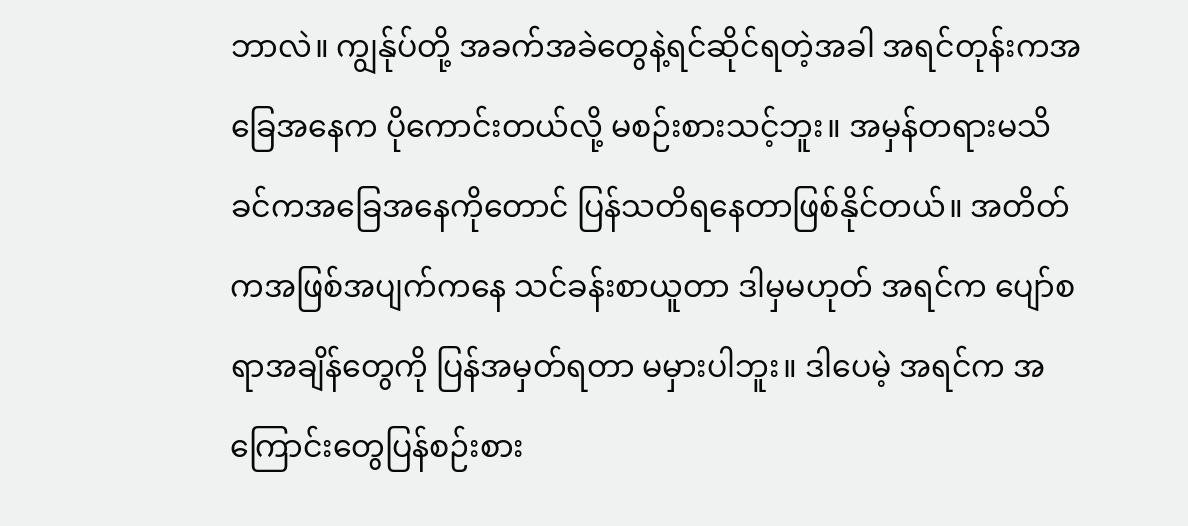ဘာလဲ။ ကျွန်ုပ်တို့ အခက်အခဲတွေနဲ့ရင်ဆိုင်ရတဲ့အခါ အရင်တုန်းကအခြေအနေက ပိုကောင်းတယ်လို့ မစဉ်းစားသင့်ဘူး။ အမှန်တရားမသိခင်ကအခြေအနေကိုတောင် ပြန်သတိရနေတာဖြစ်နိုင်တယ်။ အတိတ်ကအဖြစ်အပျက်ကနေ သင်ခန်းစာယူတာ ဒါမှမဟုတ် အရင်က ပျော်စရာအချိန်တွေကို ပြန်အမှတ်ရတာ မမှားပါဘူး။ ဒါပေမဲ့ အရင်က အကြောင်းတွေပြန်စဉ်းစား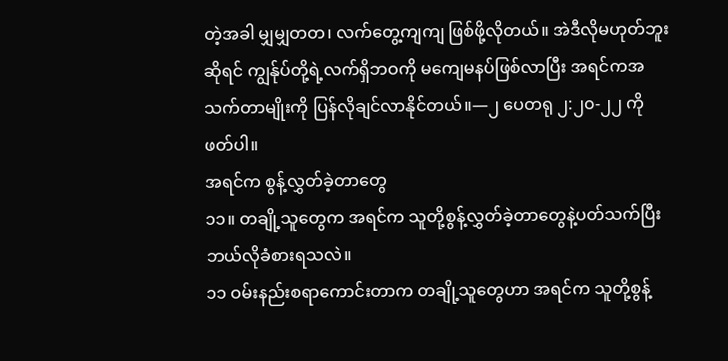တဲ့အခါ မျှမျှတတ၊ လက်တွေ့ကျကျ ဖြစ်ဖို့လိုတယ်။ အဲဒီလိုမဟုတ်ဘူးဆိုရင် ကျွန်ုပ်တို့ရဲ့လက်ရှိဘဝကို မကျေမနပ်ဖြစ်လာပြီး အရင်ကအသက်တာမျိုးကို ပြန်လိုချင်လာနိုင်တယ်။—၂ ပေတရု ၂:၂၀-၂၂ ကိုဖတ်ပါ။
အရင်က စွန့်လွှတ်ခဲ့တာတွေ
၁၁။ တချို့သူတွေက အရင်က သူတို့စွန့်လွှတ်ခဲ့တာတွေနဲ့ပတ်သက်ပြီး ဘယ်လိုခံစားရသလဲ။
၁၁ ဝမ်းနည်းစရာကောင်းတာက တချို့သူတွေဟာ အရင်က သူတို့စွန့်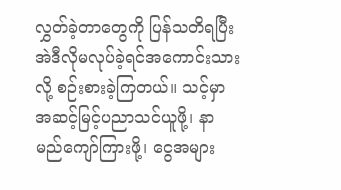လွှတ်ခဲ့တာတွေကို ပြန်သတိရပြီး အဲဒီလိုမလုပ်ခဲ့ရင်အကောင်းသားလို့ စဉ်းစားခဲ့ကြတယ်။ သင့်မှာ အဆင့်မြင့်ပညာသင်ယူဖို့၊ နာမည်ကျော်ကြားဖို့၊ ငွေအများ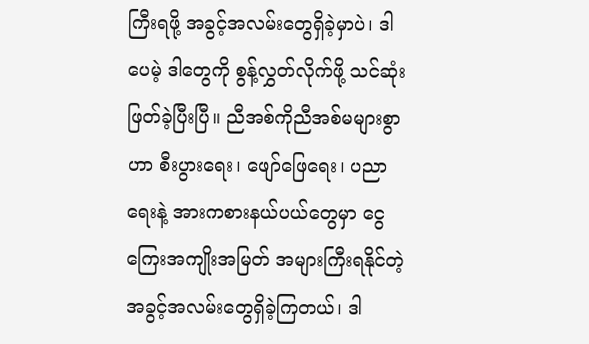ကြီးရဖို့ အခွင့်အလမ်းတွေရှိခဲ့မှာပဲ၊ ဒါပေမဲ့ ဒါတွေကို စွန့်လွှတ်လိုက်ဖို့ သင်ဆုံးဖြတ်ခဲ့ပြီးပြီ။ ညီအစ်ကိုညီအစ်မများစွာဟာ စီးပွားရေး၊ ဖျော်ဖြေရေး၊ ပညာရေးနဲ့ အားကစားနယ်ပယ်တွေမှာ ငွေကြေးအကျိုးအမြတ် အများကြီးရနိုင်တဲ့ အခွင့်အလမ်းတွေရှိခဲ့ကြတယ်၊ ဒါ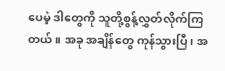ပေမဲ့ ဒါတွေကို သူတို့စွန့်လွှတ်လိုက်ကြတယ်။ အခု အချိန်တွေ ကုန်သွားပြီ၊ အ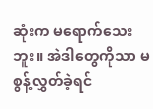ဆုံးက မရောက်သေးဘူး။ အဲဒါတွေကိုသာ မစွန့်လွှတ်ခဲ့ရင်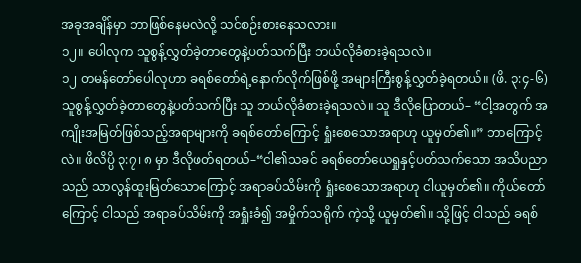အခုအချိန်မှာ ဘာဖြစ်နေမလဲလို့ သင်စဉ်းစားနေသလား။
၁၂။ ပေါလုက သူစွန့်လွှတ်ခဲ့တာတွေနဲ့ပတ်သက်ပြီး ဘယ်လိုခံစားခဲ့ရသလဲ။
၁၂ တမန်တော်ပေါလုဟာ ခရစ်တော်ရဲ့နောက်လိုက်ဖြစ်ဖို့ အများကြီးစွန့်လွှတ်ခဲ့ရတယ်။ (ဖိ. ၃:၄-၆) သူစွန့်လွှတ်ခဲ့တာတွေနဲ့ပတ်သက်ပြီး သူ ဘယ်လိုခံစားခဲ့ရသလဲ။ သူ ဒီလိုပြောတယ်– “ငါ့အတွက် အကျိုးအမြတ်ဖြစ်သည့်အရာများကို ခရစ်တော်ကြောင့် ရှုံးစေသောအရာဟု ယူမှတ်၏။” ဘာကြောင့်လဲ။ ဖိလိပ္ပိ ၃:၇၊ ၈ မှာ ဒီလိုဖတ်ရတယ်–“ငါ၏သခင် ခရစ်တော်ယေရှုနှင့်ပတ်သက်သော အသိပညာသည် သာလွန်ထူးမြတ်သောကြောင့် အရာခပ်သိမ်းကို ရှုံးစေသောအရာဟု ငါယူမှတ်၏။ ကိုယ်တော်ကြောင့် ငါသည် အရာခပ်သိမ်းကို အရှုံးခံ၍ အမှိုက်သရိုက် ကဲ့သို့ ယူမှတ်၏။ သို့ဖြင့် ငါသည် ခရစ်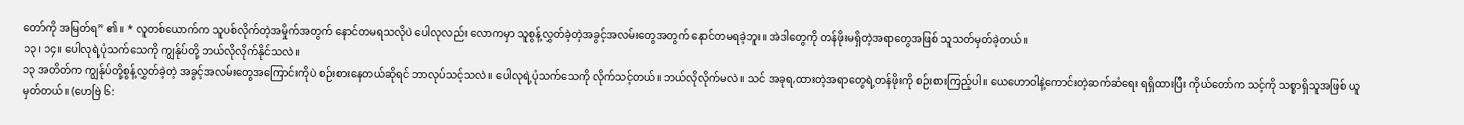တော်ကို အမြတ်ရ” ၏။ * လူတစ်ယောက်က သူပစ်လိုက်တဲ့အမှိုက်အတွက် နောင်တမရသလိုပဲ ပေါလုလည်း လောကမှာ သူစွန့်လွှတ်ခဲ့တဲ့အခွင့်အလမ်းတွေအတွက် နောင်တမရခဲ့ဘူး။ အဲဒါတွေကို တန်ဖိုးမရှိတဲ့အရာတွေအဖြစ် သူသတ်မှတ်ခဲ့တယ်။
၁၃၊ ၁၄။ ပေါလုရဲ့ပုံသက်သေကို ကျွန်ုပ်တို့ ဘယ်လိုလိုက်နိုင်သလဲ။
၁၃ အတိတ်က ကျွန်ုပ်တို့စွန့်လွှတ်ခဲ့တဲ့ အခွင့်အလမ်းတွေအကြောင်းကိုပဲ စဉ်းစားနေတယ်ဆိုရင် ဘာလုပ်သင့်သလဲ။ ပေါလုရဲ့ပုံသက်သေကို လိုက်သင့်တယ်။ ဘယ်လိုလိုက်မလဲ။ သင် အခုရ,ထားတဲ့အရာတွေရဲ့တန်ဖိုးကို စဉ်းစားကြည့်ပါ။ ယေဟောဝါနဲ့ကောင်းတဲ့ဆက်ဆံရေး ရရှိထားပြီး ကိုယ်တော်က သင့်ကို သစ္စာရှိသူအဖြစ် ယူမှတ်တယ်။ (ဟေဗြဲ ၆: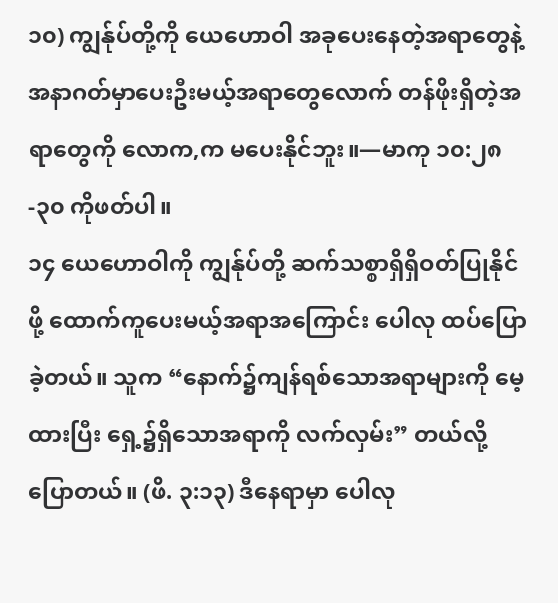၁၀) ကျွန်ုပ်တို့ကို ယေဟောဝါ အခုပေးနေတဲ့အရာတွေနဲ့ အနာဂတ်မှာပေးဦးမယ့်အရာတွေလောက် တန်ဖိုးရှိတဲ့အရာတွေကို လောက,က မပေးနိုင်ဘူး။—မာကု ၁၀:၂၈-၃၀ ကိုဖတ်ပါ။
၁၄ ယေဟောဝါကို ကျွန်ုပ်တို့ ဆက်သစ္စာရှိရှိဝတ်ပြုနိုင်ဖို့ ထောက်ကူပေးမယ့်အရာအကြောင်း ပေါလု ထပ်ပြောခဲ့တယ်။ သူက “နောက်၌ကျန်ရစ်သောအရာများကို မေ့ထားပြီး ရှေ့၌ရှိသောအရာကို လက်လှမ်း” တယ်လို့ပြောတယ်။ (ဖိ. ၃:၁၃) ဒီနေရာမှာ ပေါလု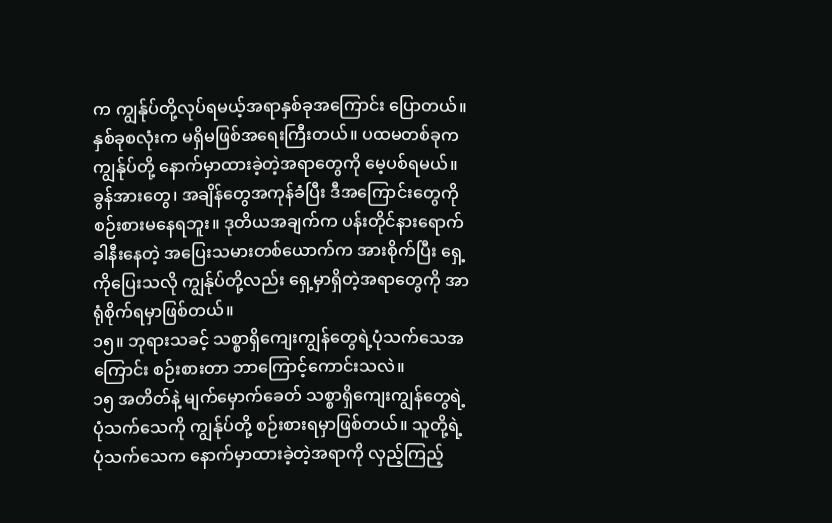က ကျွန်ုပ်တို့လုပ်ရမယ့်အရာနှစ်ခုအကြောင်း ပြောတယ်။ နှစ်ခုစလုံးက မရှိမဖြစ်အရေးကြီးတယ်။ ပထမတစ်ခုက ကျွန်ုပ်တို့ နောက်မှာထားခဲ့တဲ့အရာတွေကို မေ့ပစ်ရမယ်။ ခွန်အားတွေ၊ အချိန်တွေအကုန်ခံပြီး ဒီအကြောင်းတွေကို စဉ်းစားမနေရဘူး။ ဒုတိယအချက်က ပန်းတိုင်နားရောက်ခါနီးနေတဲ့ အပြေးသမားတစ်ယောက်က အားစိုက်ပြီး ရှေ့ကိုပြေးသလို ကျွန်ုပ်တို့လည်း ရှေ့မှာရှိတဲ့အရာတွေကို အာရုံစိုက်ရမှာဖြစ်တယ်။
၁၅။ ဘုရားသခင့် သစ္စာရှိကျေးကျွန်တွေရဲ့ပုံသက်သေအကြောင်း စဉ်းစားတာ ဘာကြောင့်ကောင်းသလဲ။
၁၅ အတိတ်နဲ့ မျက်မှောက်ခေတ် သစ္စာရှိကျေးကျွန်တွေရဲ့ပုံသက်သေကို ကျွန်ုပ်တို့ စဉ်းစားရမှာဖြစ်တယ်။ သူတို့ရဲ့ပုံသက်သေက နောက်မှာထားခဲ့တဲ့အရာကို လှည့်ကြည့်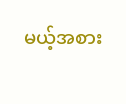မယ့်အစား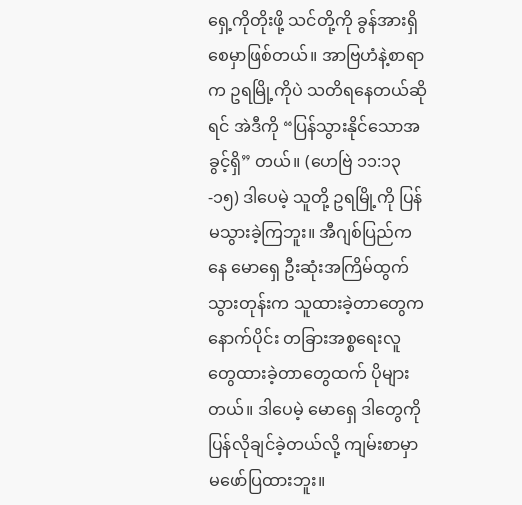ရှေ့ကိုတိုးဖို့ သင်တို့ကို ခွန်အားရှိစေမှာဖြစ်တယ်။ အာဗြဟံနဲ့စာရာက ဥရမြို့ကိုပဲ သတိရနေတယ်ဆိုရင် အဲဒီကို “ပြန်သွားနိုင်သောအခွင့်ရှိ” တယ်။ (ဟေဗြဲ ၁၁:၁၃-၁၅) ဒါပေမဲ့ သူတို့ ဥရမြို့ကို ပြန်မသွားခဲ့ကြဘူး။ အီဂျစ်ပြည်ကနေ မောရှေ ဦးဆုံးအကြိမ်ထွက်သွားတုန်းက သူထားခဲ့တာတွေက နောက်ပိုင်း တခြားအစ္စရေးလူတွေထားခဲ့တာတွေထက် ပိုများတယ်။ ဒါပေမဲ့ မောရှေ ဒါတွေကို ပြန်လိုချင်ခဲ့တယ်လို့ ကျမ်းစာမှာ မဖော်ပြထားဘူး။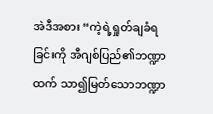အဲဒီအစား “ကဲ့ရဲ့ရှုတ်ချခံရခြင်းကို အီဂျစ်ပြည်၏ဘဏ္ဍာထက် သာ၍မြတ်သောဘဏ္ဍာ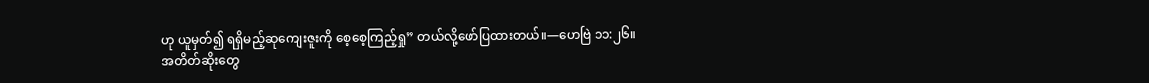ဟု ယူမှတ်၍ ရရှိမည့်ဆုကျေးဇူးကို စေ့စေ့ကြည့်ရှု” တယ်လို့ဖော်ပြထားတယ်။—ဟေဗြဲ ၁၁:၂၆။
အတိတ်ဆိုးတွေ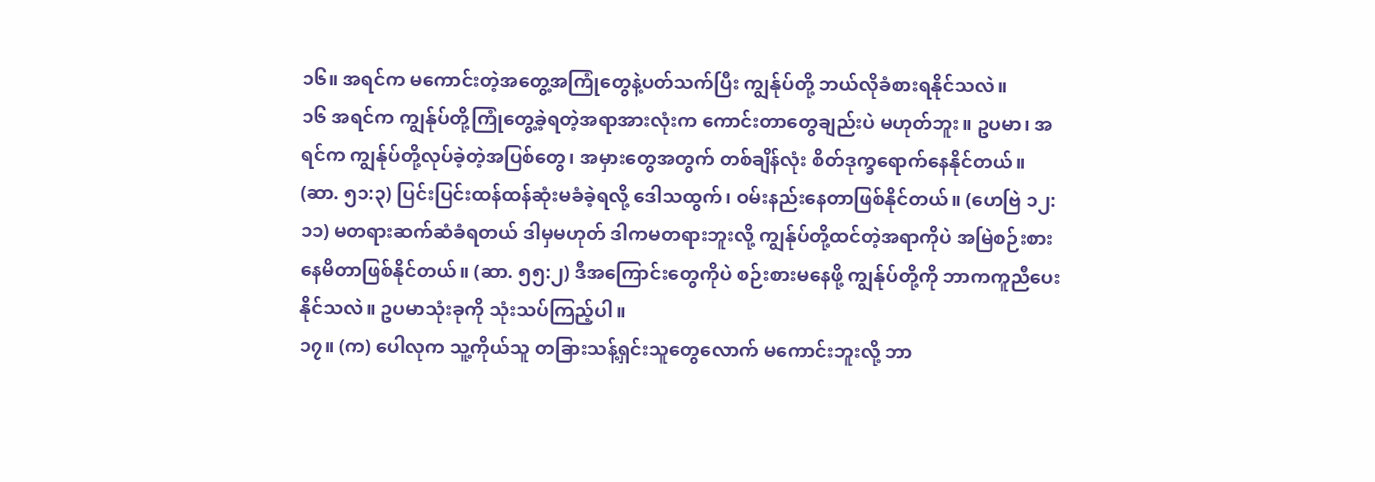၁၆။ အရင်က မကောင်းတဲ့အတွေ့အကြုံတွေနဲ့ပတ်သက်ပြီး ကျွန်ုပ်တို့ ဘယ်လိုခံစားရနိုင်သလဲ။
၁၆ အရင်က ကျွန်ုပ်တို့ကြုံတွေ့ခဲ့ရတဲ့အရာအားလုံးက ကောင်းတာတွေချည်းပဲ မဟုတ်ဘူး။ ဥပမာ၊ အရင်က ကျွန်ုပ်တို့လုပ်ခဲ့တဲ့အပြစ်တွေ၊ အမှားတွေအတွက် တစ်ချိန်လုံး စိတ်ဒုက္ခရောက်နေနိုင်တယ်။ (ဆာ. ၅၁:၃) ပြင်းပြင်းထန်ထန်ဆုံးမခံခဲ့ရလို့ ဒေါသထွက်၊ ဝမ်းနည်းနေတာဖြစ်နိုင်တယ်။ (ဟေဗြဲ ၁၂:၁၁) မတရားဆက်ဆံခံရတယ် ဒါမှမဟုတ် ဒါကမတရားဘူးလို့ ကျွန်ုပ်တို့ထင်တဲ့အရာကိုပဲ အမြဲစဉ်းစားနေမိတာဖြစ်နိုင်တယ်။ (ဆာ. ၅၅:၂) ဒီအကြောင်းတွေကိုပဲ စဉ်းစားမနေဖို့ ကျွန်ုပ်တို့ကို ဘာကကူညီပေးနိုင်သလဲ။ ဥပမာသုံးခုကို သုံးသပ်ကြည့်ပါ။
၁၇။ (က) ပေါလုက သူ့ကိုယ်သူ တခြားသန့်ရှင်းသူတွေလောက် မကောင်းဘူးလို့ ဘာ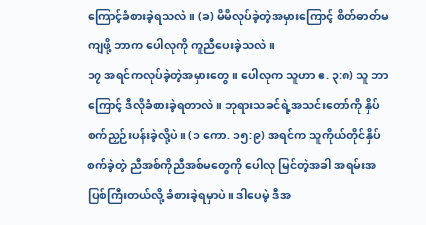ကြောင့်ခံစားခဲ့ရသလဲ။ (ခ) မိမိလုပ်ခဲ့တဲ့အမှားကြောင့် စိတ်ဓာတ်မကျဖို့ ဘာက ပေါလုကို ကူညီပေးခဲ့သလဲ။
၁၇ အရင်ကလုပ်ခဲ့တဲ့အမှားတွေ။ ပေါလုက သူဟာ ဧ. ၃:၈) သူ ဘာကြောင့် ဒီလိုခံစားခဲ့ရတာလဲ။ ဘုရားသခင်ရဲ့အသင်းတော်ကို နှိပ်စက်ညှဉ်းပန်းခဲ့လို့ပဲ။ (၁ ကော. ၁၅:၉) အရင်က သူကိုယ်တိုင်နှိပ်စက်ခဲ့တဲ့ ညီအစ်ကိုညီအစ်မတွေကို ပေါလု မြင်တဲ့အခါ အရမ်းအပြစ်ကြီးတယ်လို့ ခံစားခဲ့ရမှာပဲ။ ဒါပေမဲ့ ဒီအ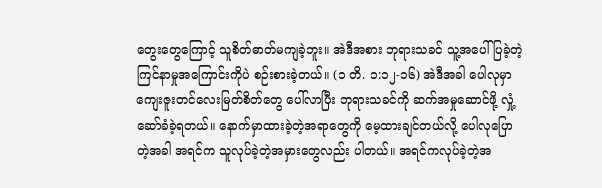တွေးတွေကြောင့် သူစိတ်ဓာတ်မကျခဲ့ဘူး။ အဲဒီအစား ဘုရားသခင် သူ့အပေါ်ပြခဲ့တဲ့ ကြင်နာမှုအကြောင်းကိုပဲ စဉ်းစားခဲ့တယ်။ (၁ တိ. ၁:၁၂-၁၆) အဲဒီအခါ ပေါလုမှာ ကျေးဇူးတင်လေးမြတ်စိတ်တွေ ပေါ်လာပြီး ဘုရားသခင်ကို ဆက်အမှုဆောင်ဖို့ လှုံ့ဆော်ခံခဲ့ရတယ်။ နောက်မှာထားခဲ့တဲ့အရာတွေကို မေ့ထားချင်တယ်လို့ ပေါလုပြောတဲ့အခါ အရင်က သူလုပ်ခဲ့တဲ့အမှားတွေလည်း ပါတယ်။ အရင်ကလုပ်ခဲ့တဲ့အ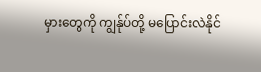မှားတွေကို ကျွန်ုပ်တို့ မပြောင်းလဲနိုင်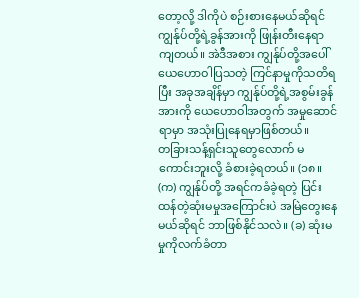တော့လို့ ဒါကိုပဲ စဉ်းစားနေမယ်ဆိုရင် ကျွန်ုပ်တို့ရဲ့ခွန်အားကို ဖြုန်းတီးနေရာကျတယ်။ အဲဒီအစား ကျွန်ုပ်တို့အပေါ် ယေဟောဝါပြသတဲ့ ကြင်နာမှုကိုသတိရပြီး အခုအချိန်မှာ ကျွန်ုပ်တို့ရဲ့အစွမ်းခွန်အားကို ယေဟောဝါအတွက် အမှုဆောင်ရာမှာ အသုံးပြုနေရမှာဖြစ်တယ်။
တခြားသန့်ရှင်းသူတွေလောက် မကောင်းဘူးလို့ ခံစားခဲ့ရတယ်။ (၁၈။ (က) ကျွန်ုပ်တို့ အရင်ကခံခဲ့ရတဲ့ ပြင်းထန်တဲ့ဆုံးမမှုအကြောင်းပဲ အမြဲတွေးနေမယ်ဆိုရင် ဘာဖြစ်နိုင်သလဲ။ (ခ) ဆုံးမမှုကိုလက်ခံတာ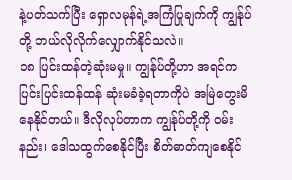နဲ့ပတ်သက်ပြီး ရှောလမုန်ရဲ့အကြံပြုချက်ကို ကျွန်ုပ်တို့ ဘယ်လိုလိုက်လျှောက်နိုင်သလဲ။
၁၈ ပြင်းထန်တဲ့ဆုံးမမှု။ ကျွန်ုပ်တို့ဟာ အရင်က ပြင်းပြင်းထန်ထန် ဆုံးမခံခဲ့ရတာကိုပဲ အမြဲတွေးမိနေနိုင်တယ်။ ဒီလိုလုပ်တာက ကျွန်ုပ်တို့ကို ဝမ်းနည်း၊ ဒေါသထွက်စေနိုင်ပြီး စိတ်ဓာတ်ကျစေနိုင်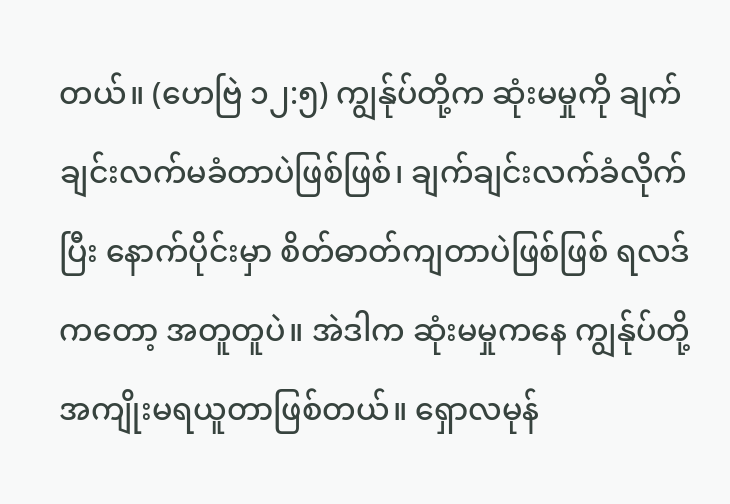တယ်။ (ဟေဗြဲ ၁၂:၅) ကျွန်ုပ်တို့က ဆုံးမမှုကို ချက်ချင်းလက်မခံတာပဲဖြစ်ဖြစ်၊ ချက်ချင်းလက်ခံလိုက်ပြီး နောက်ပိုင်းမှာ စိတ်ဓာတ်ကျတာပဲဖြစ်ဖြစ် ရလဒ်ကတော့ အတူတူပဲ။ အဲဒါက ဆုံးမမှုကနေ ကျွန်ုပ်တို့ အကျိုးမရယူတာဖြစ်တယ်။ ရှောလမုန်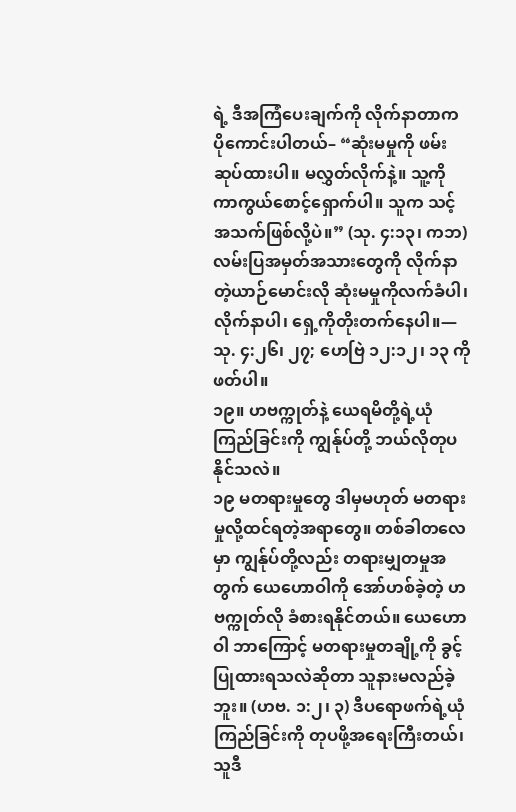ရဲ့ ဒီအကြံပေးချက်ကို လိုက်နာတာက ပိုကောင်းပါတယ်– “ဆုံးမမှုကို ဖမ်းဆုပ်ထားပါ။ မလွှတ်လိုက်နဲ့။ သူ့ကို ကာကွယ်စောင့်ရှောက်ပါ။ သူက သင့်အသက်ဖြစ်လို့ပဲ။” (သု. ၄:၁၃၊ ကဘ) လမ်းပြအမှတ်အသားတွေကို လိုက်နာတဲ့ယာဉ်မောင်းလို ဆုံးမမှုကိုလက်ခံပါ၊ လိုက်နာပါ၊ ရှေ့ကိုတိုးတက်နေပါ။—သု. ၄:၂၆၊ ၂၇; ဟေဗြဲ ၁၂:၁၂၊ ၁၃ ကိုဖတ်ပါ။
၁၉။ ဟဗက္ကုတ်နဲ့ ယေရမိတို့ရဲ့ယုံကြည်ခြင်းကို ကျွန်ုပ်တို့ ဘယ်လိုတုပနိုင်သလဲ။
၁၉ မတရားမှုတွေ ဒါမှမဟုတ် မတရားမှုလို့ထင်ရတဲ့အရာတွေ။ တစ်ခါတလေမှာ ကျွန်ုပ်တို့လည်း တရားမျှတမှုအတွက် ယေဟောဝါကို အော်ဟစ်ခဲ့တဲ့ ဟဗက္ကုတ်လို ခံစားရနိုင်တယ်။ ယေဟောဝါ ဘာကြောင့် မတရားမှုတချို့ကို ခွင့်ပြုထားရသလဲဆိုတာ သူနားမလည်ခဲ့ဘူး။ (ဟဗ. ၁:၂၊ ၃) ဒီပရောဖက်ရဲ့ယုံကြည်ခြင်းကို တုပဖို့အရေးကြီးတယ်၊ သူဒီ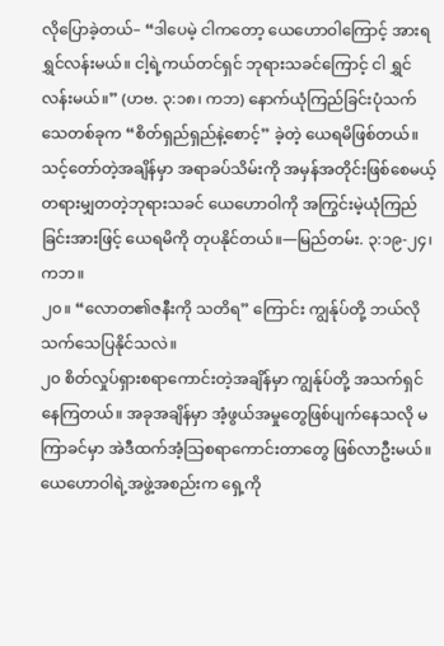လိုပြောခဲ့တယ်– “ဒါပေမဲ့ ငါကတော့ ယေဟောဝါကြောင့် အားရရွှင်လန်းမယ်။ ငါ့ရဲ့ကယ်တင်ရှင် ဘုရားသခင်ကြောင့် ငါ ရွှင်လန်းမယ်။” (ဟဗ. ၃:၁၈၊ ကဘ) နောက်ယုံကြည်ခြင်းပုံသက်သေတစ်ခုက “စိတ်ရှည်ရှည်နဲ့စောင့်” ခဲ့တဲ့ ယေရမိဖြစ်တယ်။ သင့်တော်တဲ့အချိန်မှာ အရာခပ်သိမ်းကို အမှန်အတိုင်းဖြစ်စေမယ့် တရားမျှတတဲ့ဘုရားသခင် ယေဟောဝါကို အကြွင်းမဲ့ယုံကြည်ခြင်းအားဖြင့် ယေရမိကို တုပနိုင်တယ်။—မြည်တမ်း. ၃:၁၉-၂၄၊ ကဘ။
၂၀။ “လောတ၏ဇနီးကို သတိရ” ကြောင်း ကျွန်ုပ်တို့ ဘယ်လိုသက်သေပြနိုင်သလဲ။
၂၀ စိတ်လှုပ်ရှားစရာကောင်းတဲ့အချိန်မှာ ကျွန်ုပ်တို့ အသက်ရှင်နေကြတယ်။ အခုအချိန်မှာ အံ့ဖွယ်အမှုတွေဖြစ်ပျက်နေသလို မကြာခင်မှာ အဲဒီထက်အံ့သြစရာကောင်းတာတွေ ဖြစ်လာဦးမယ်။ ယေဟောဝါရဲ့အဖွဲ့အစည်းက ရှေ့ကို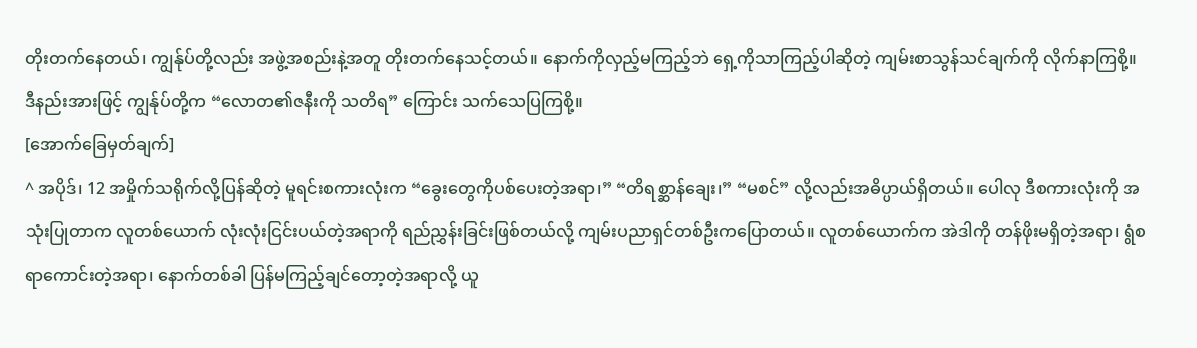တိုးတက်နေတယ်၊ ကျွန်ုပ်တို့လည်း အဖွဲ့အစည်းနဲ့အတူ တိုးတက်နေသင့်တယ်။ နောက်ကိုလှည့်မကြည့်ဘဲ ရှေ့ကိုသာကြည့်ပါဆိုတဲ့ ကျမ်းစာသွန်သင်ချက်ကို လိုက်နာကြစို့။ ဒီနည်းအားဖြင့် ကျွန်ုပ်တို့က “လောတ၏ဇနီးကို သတိရ” ကြောင်း သက်သေပြကြစို့။
[အောက်ခြေမှတ်ချက်]
^ အပိုဒ်၊ 12 အမှိုက်သရိုက်လို့ပြန်ဆိုတဲ့ မူရင်းစကားလုံးက “ခွေးတွေကိုပစ်ပေးတဲ့အရာ၊” “တိရစ္ဆာန်ချေး၊” “မစင်” လို့လည်းအဓိပ္ပာယ်ရှိတယ်။ ပေါလု ဒီစကားလုံးကို အသုံးပြုတာက လူတစ်ယောက် လုံးလုံးငြင်းပယ်တဲ့အရာကို ရည်ညွှန်းခြင်းဖြစ်တယ်လို့ ကျမ်းပညာရှင်တစ်ဦးကပြောတယ်။ လူတစ်ယောက်က အဲဒါကို တန်ဖိုးမရှိတဲ့အရာ၊ ရွံစရာကောင်းတဲ့အရာ၊ နောက်တစ်ခါ ပြန်မကြည့်ချင်တော့တဲ့အရာလို့ ယူ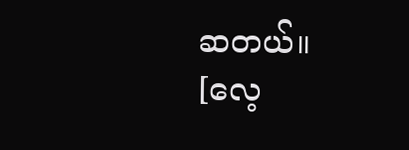ဆတယ်။
[လေ့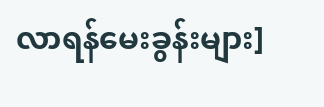လာရန်မေးခွန်းများ]